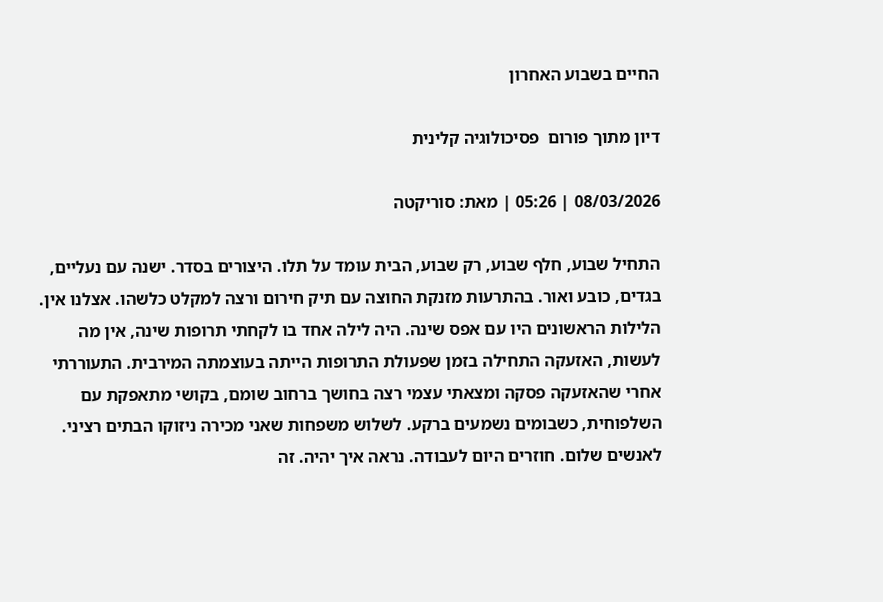החיים בשבוע האחרון

דיון מתוך פורום  פסיכולוגיה קלינית

08/03/2026 | 05:26 | מאת: סוריקטה

התחיל שבוע, חלף שבוע, רק שבוע, הבית עומד על תלו. היצורים בסדר. ישנה עם נעליים, בגדים, כובע ואור. בהתרעות מזנקת החוצה עם תיק חירום ורצה למקלט כלשהו. אצלנו אין. הלילות הראשונים היו עם אפס שינה. היה לילה אחד בו לקחתי תרופות שינה, אין מה לעשות, האזעקה התחילה בזמן שפעולת התרופות הייתה בעוצמתה המירבית. התעוררתי אחרי שהאזעקה פסקה ומצאתי עצמי רצה בחושך ברחוב שומם, בקושי מתאפקת עם השלפוחית, כשבומים נשמעים ברקע. לשלוש משפחות שאני מכירה ניזוקו הבתים רציני. לאנשים שלום. חוזרים היום לעבודה. נראה איך יהיה. זה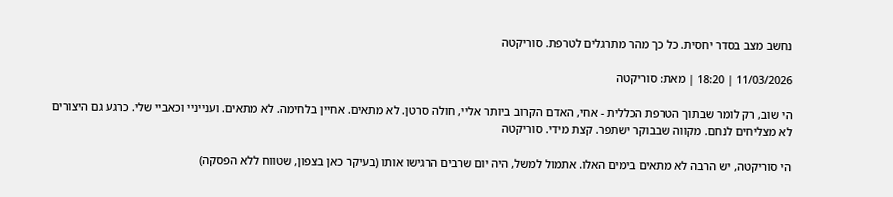נחשב מצב בסדר יחסית. כל כך מהר מתרגלים לטרפת. סוריקטה

11/03/2026 | 18:20 | מאת: סוריקטה

הי שוב, רק לומר שבתוך הטרפת הכללית - אחי, האדם הקרוב ביותר אליי, חולה סרטן. לא מתאים. אחיין בלחימה. לא מתאים. וענייניי וכאביי שלי. כרגע גם היצורים לא מצליחים לנחם. מקווה שבבוקר ישתפר. קצת מידי. סוריקטה

הי סוריקטה, יש הרבה לא מתאים בימים האלו. אתמול למשל, היה יום שרבים הרגישו אותו (בעיקר כאן בצפון, שטווח ללא הפסקה)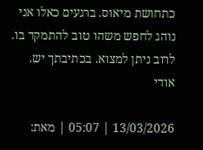כתחושת מיאוס. ברגעים כאלו אני נוהג לחפש משהו טוב להתמקד בו. לרוב ניתן למצוא. בכתיבתך יש. אודי

13/03/2026 | 05:07 | מאת: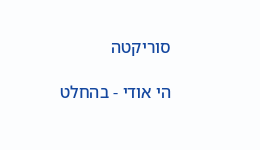סוריקטה

הי אודי - בהחלט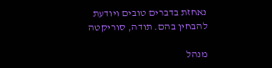נאחזת בדברים טובים ויודעת להבחין בהם. תודה, סוריקטה

מנהל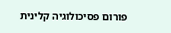פורום פסיכולוגיה קלינית